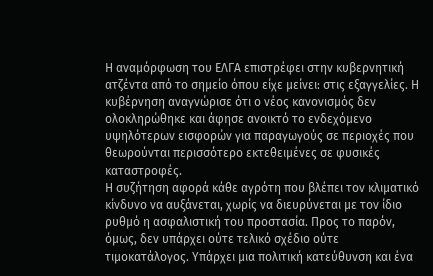Η αναμόρφωση του ΕΛΓΑ επιστρέφει στην κυβερνητική ατζέντα από το σημείο όπου είχε μείνει: στις εξαγγελίες. Η κυβέρνηση αναγνώρισε ότι ο νέος κανονισμός δεν ολοκληρώθηκε και άφησε ανοικτό το ενδεχόμενο υψηλότερων εισφορών για παραγωγούς σε περιοχές που θεωρούνται περισσότερο εκτεθειμένες σε φυσικές καταστροφές.
Η συζήτηση αφορά κάθε αγρότη που βλέπει τον κλιματικό κίνδυνο να αυξάνεται, χωρίς να διευρύνεται με τον ίδιο ρυθμό η ασφαλιστική του προστασία. Προς το παρόν, όμως, δεν υπάρχει ούτε τελικό σχέδιο ούτε τιμοκατάλογος. Υπάρχει μια πολιτική κατεύθυνση και ένα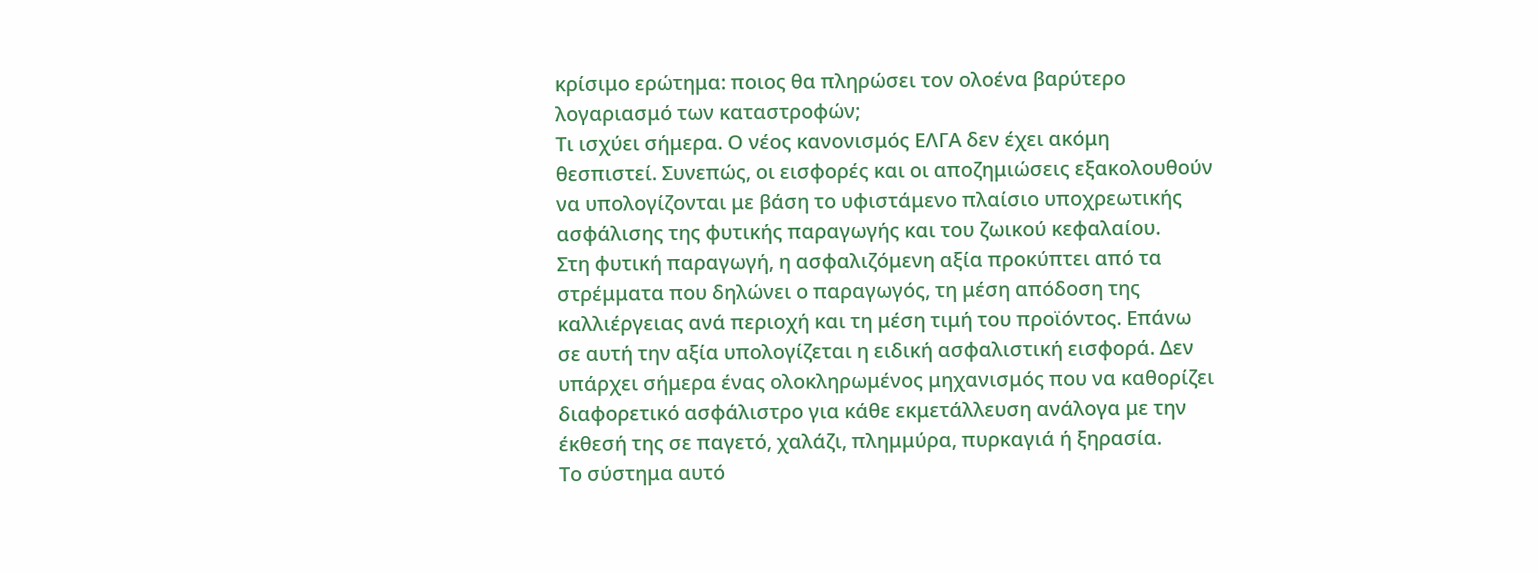κρίσιμο ερώτημα: ποιος θα πληρώσει τον ολοένα βαρύτερο λογαριασμό των καταστροφών;
Τι ισχύει σήμερα. Ο νέος κανονισμός ΕΛΓΑ δεν έχει ακόμη θεσπιστεί. Συνεπώς, οι εισφορές και οι αποζημιώσεις εξακολουθούν να υπολογίζονται με βάση το υφιστάμενο πλαίσιο υποχρεωτικής ασφάλισης της φυτικής παραγωγής και του ζωικού κεφαλαίου.
Στη φυτική παραγωγή, η ασφαλιζόμενη αξία προκύπτει από τα στρέμματα που δηλώνει ο παραγωγός, τη μέση απόδοση της καλλιέργειας ανά περιοχή και τη μέση τιμή του προϊόντος. Επάνω σε αυτή την αξία υπολογίζεται η ειδική ασφαλιστική εισφορά. Δεν υπάρχει σήμερα ένας ολοκληρωμένος μηχανισμός που να καθορίζει διαφορετικό ασφάλιστρο για κάθε εκμετάλλευση ανάλογα με την έκθεσή της σε παγετό, χαλάζι, πλημμύρα, πυρκαγιά ή ξηρασία.
Το σύστημα αυτό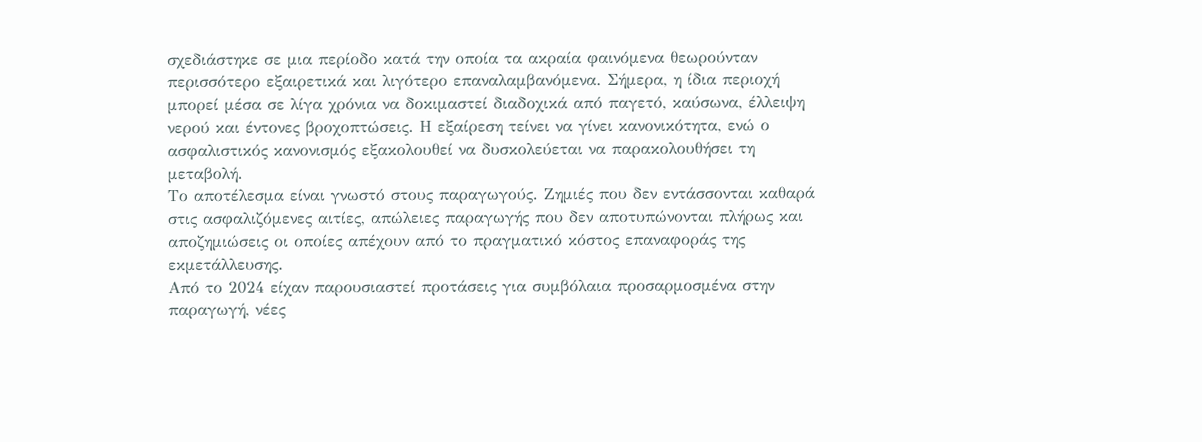σχεδιάστηκε σε μια περίοδο κατά την οποία τα ακραία φαινόμενα θεωρούνταν περισσότερο εξαιρετικά και λιγότερο επαναλαμβανόμενα. Σήμερα, η ίδια περιοχή μπορεί μέσα σε λίγα χρόνια να δοκιμαστεί διαδοχικά από παγετό, καύσωνα, έλλειψη νερού και έντονες βροχοπτώσεις. Η εξαίρεση τείνει να γίνει κανονικότητα, ενώ ο ασφαλιστικός κανονισμός εξακολουθεί να δυσκολεύεται να παρακολουθήσει τη μεταβολή.
Το αποτέλεσμα είναι γνωστό στους παραγωγούς. Ζημιές που δεν εντάσσονται καθαρά στις ασφαλιζόμενες αιτίες, απώλειες παραγωγής που δεν αποτυπώνονται πλήρως και αποζημιώσεις οι οποίες απέχουν από το πραγματικό κόστος επαναφοράς της εκμετάλλευσης.
Από το 2024 είχαν παρουσιαστεί προτάσεις για συμβόλαια προσαρμοσμένα στην παραγωγή, νέες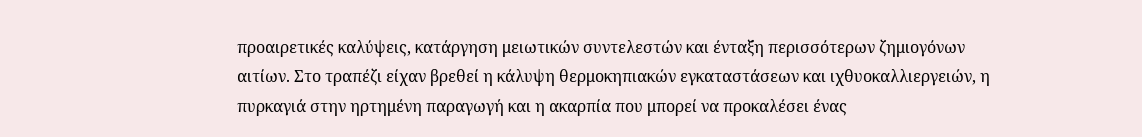προαιρετικές καλύψεις, κατάργηση μειωτικών συντελεστών και ένταξη περισσότερων ζημιογόνων αιτίων. Στο τραπέζι είχαν βρεθεί η κάλυψη θερμοκηπιακών εγκαταστάσεων και ιχθυοκαλλιεργειών, η πυρκαγιά στην ηρτημένη παραγωγή και η ακαρπία που μπορεί να προκαλέσει ένας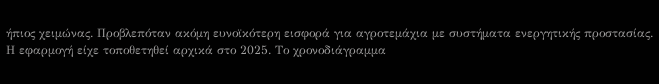ήπιος χειμώνας. Προβλεπόταν ακόμη ευνοϊκότερη εισφορά για αγροτεμάχια με συστήματα ενεργητικής προστασίας.
Η εφαρμογή είχε τοποθετηθεί αρχικά στο 2025. Το χρονοδιάγραμμα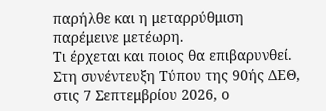παρήλθε και η μεταρρύθμιση παρέμεινε μετέωρη.
Τι έρχεται και ποιος θα επιβαρυνθεί. Στη συνέντευξη Τύπου της 90ής ΔΕΘ, στις 7 Σεπτεμβρίου 2026, ο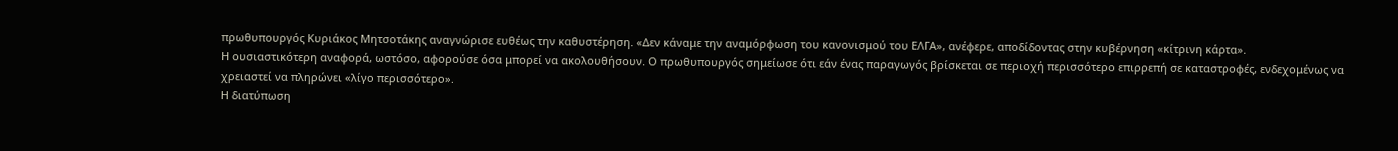πρωθυπουργός Κυριάκος Μητσοτάκης αναγνώρισε ευθέως την καθυστέρηση. «Δεν κάναμε την αναμόρφωση του κανονισμού του ΕΛΓΑ», ανέφερε, αποδίδοντας στην κυβέρνηση «κίτρινη κάρτα».
Η ουσιαστικότερη αναφορά, ωστόσο, αφορούσε όσα μπορεί να ακολουθήσουν. Ο πρωθυπουργός σημείωσε ότι εάν ένας παραγωγός βρίσκεται σε περιοχή περισσότερο επιρρεπή σε καταστροφές, ενδεχομένως να χρειαστεί να πληρώνει «λίγο περισσότερο».
Η διατύπωση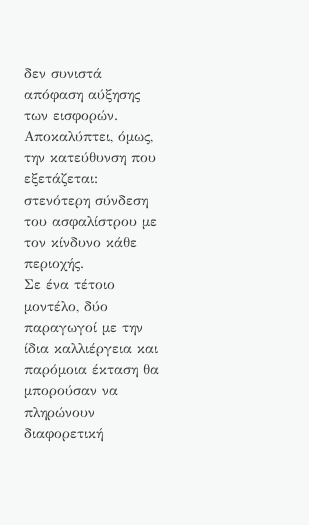δεν συνιστά απόφαση αύξησης των εισφορών. Αποκαλύπτει, όμως, την κατεύθυνση που εξετάζεται: στενότερη σύνδεση του ασφαλίστρου με τον κίνδυνο κάθε περιοχής.
Σε ένα τέτοιο μοντέλο, δύο παραγωγοί με την ίδια καλλιέργεια και παρόμοια έκταση θα μπορούσαν να πληρώνουν διαφορετική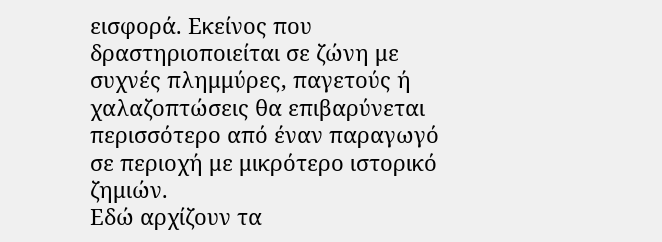εισφορά. Εκείνος που δραστηριοποιείται σε ζώνη με συχνές πλημμύρες, παγετούς ή χαλαζοπτώσεις θα επιβαρύνεται περισσότερο από έναν παραγωγό σε περιοχή με μικρότερο ιστορικό ζημιών.
Εδώ αρχίζουν τα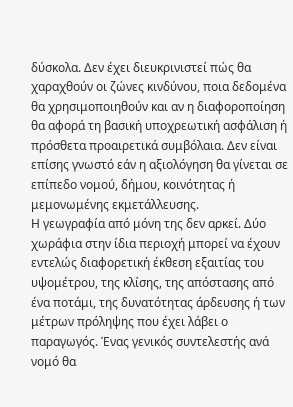δύσκολα. Δεν έχει διευκρινιστεί πώς θα χαραχθούν οι ζώνες κινδύνου, ποια δεδομένα θα χρησιμοποιηθούν και αν η διαφοροποίηση θα αφορά τη βασική υποχρεωτική ασφάλιση ή πρόσθετα προαιρετικά συμβόλαια. Δεν είναι επίσης γνωστό εάν η αξιολόγηση θα γίνεται σε επίπεδο νομού, δήμου, κοινότητας ή μεμονωμένης εκμετάλλευσης.
Η γεωγραφία από μόνη της δεν αρκεί. Δύο χωράφια στην ίδια περιοχή μπορεί να έχουν εντελώς διαφορετική έκθεση εξαιτίας του υψομέτρου, της κλίσης, της απόστασης από ένα ποτάμι, της δυνατότητας άρδευσης ή των μέτρων πρόληψης που έχει λάβει ο παραγωγός. Ένας γενικός συντελεστής ανά νομό θα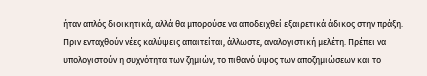ήταν απλός διοικητικά, αλλά θα μπορούσε να αποδειχθεί εξαιρετικά άδικος στην πράξη.
Πριν ενταχθούν νέες καλύψεις απαιτείται, άλλωστε, αναλογιστική μελέτη. Πρέπει να υπολογιστούν η συχνότητα των ζημιών, το πιθανό ύψος των αποζημιώσεων και το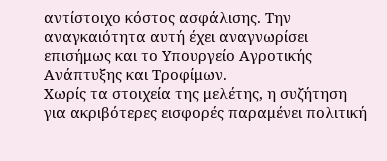αντίστοιχο κόστος ασφάλισης. Την αναγκαιότητα αυτή έχει αναγνωρίσει επισήμως και το Υπουργείο Αγροτικής Ανάπτυξης και Τροφίμων.
Χωρίς τα στοιχεία της μελέτης, η συζήτηση για ακριβότερες εισφορές παραμένει πολιτική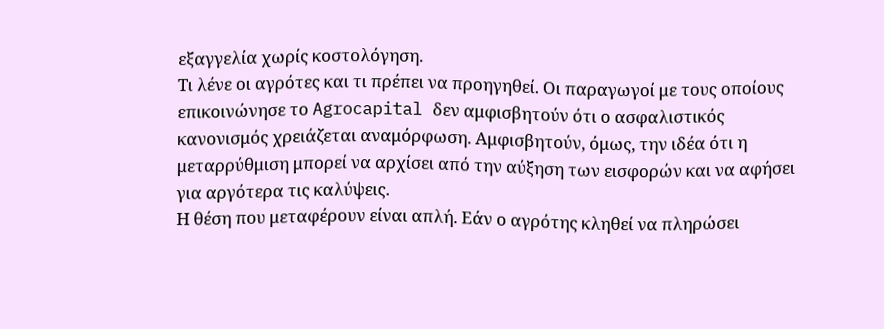εξαγγελία χωρίς κοστολόγηση.
Τι λένε οι αγρότες και τι πρέπει να προηγηθεί. Οι παραγωγοί με τους οποίους επικοινώνησε το Agrocapital δεν αμφισβητούν ότι ο ασφαλιστικός κανονισμός χρειάζεται αναμόρφωση. Αμφισβητούν, όμως, την ιδέα ότι η μεταρρύθμιση μπορεί να αρχίσει από την αύξηση των εισφορών και να αφήσει για αργότερα τις καλύψεις.
Η θέση που μεταφέρουν είναι απλή. Εάν ο αγρότης κληθεί να πληρώσει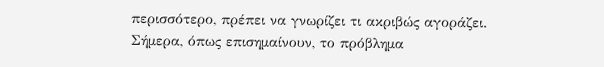περισσότερο, πρέπει να γνωρίζει τι ακριβώς αγοράζει.
Σήμερα, όπως επισημαίνουν, το πρόβλημα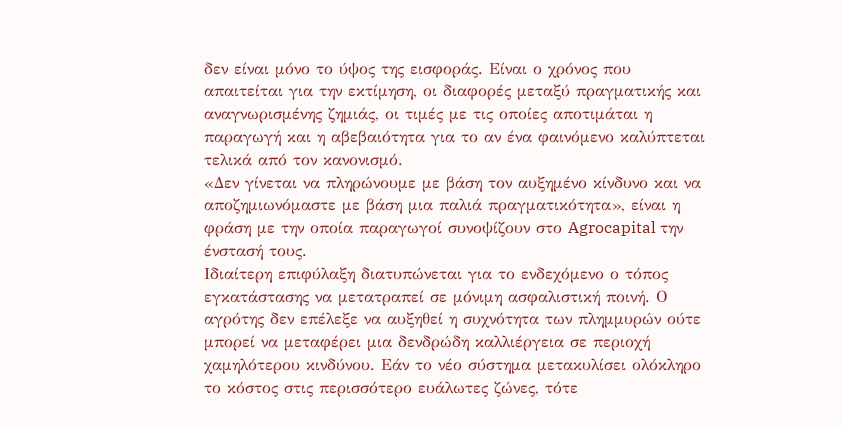δεν είναι μόνο το ύψος της εισφοράς. Είναι ο χρόνος που απαιτείται για την εκτίμηση, οι διαφορές μεταξύ πραγματικής και αναγνωρισμένης ζημιάς, οι τιμές με τις οποίες αποτιμάται η παραγωγή και η αβεβαιότητα για το αν ένα φαινόμενο καλύπτεται τελικά από τον κανονισμό.
«Δεν γίνεται να πληρώνουμε με βάση τον αυξημένο κίνδυνο και να αποζημιωνόμαστε με βάση μια παλιά πραγματικότητα», είναι η φράση με την οποία παραγωγοί συνοψίζουν στο Agrocapital την ένστασή τους.
Ιδιαίτερη επιφύλαξη διατυπώνεται για το ενδεχόμενο ο τόπος εγκατάστασης να μετατραπεί σε μόνιμη ασφαλιστική ποινή. Ο αγρότης δεν επέλεξε να αυξηθεί η συχνότητα των πλημμυρών ούτε μπορεί να μεταφέρει μια δενδρώδη καλλιέργεια σε περιοχή χαμηλότερου κινδύνου. Εάν το νέο σύστημα μετακυλίσει ολόκληρο το κόστος στις περισσότερο ευάλωτες ζώνες, τότε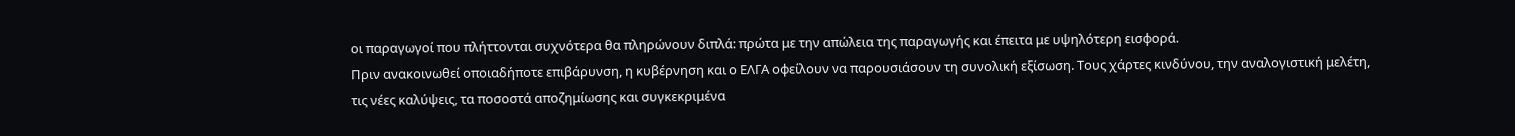οι παραγωγοί που πλήττονται συχνότερα θα πληρώνουν διπλά: πρώτα με την απώλεια της παραγωγής και έπειτα με υψηλότερη εισφορά.
Πριν ανακοινωθεί οποιαδήποτε επιβάρυνση, η κυβέρνηση και ο ΕΛΓΑ οφείλουν να παρουσιάσουν τη συνολική εξίσωση. Τους χάρτες κινδύνου, την αναλογιστική μελέτη, τις νέες καλύψεις, τα ποσοστά αποζημίωσης και συγκεκριμένα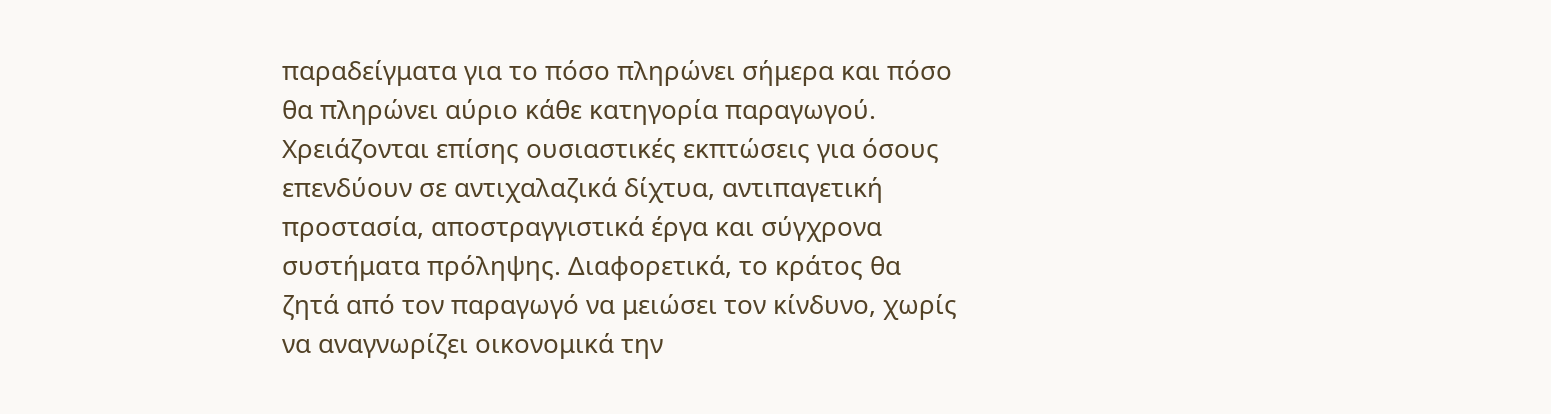παραδείγματα για το πόσο πληρώνει σήμερα και πόσο θα πληρώνει αύριο κάθε κατηγορία παραγωγού.
Χρειάζονται επίσης ουσιαστικές εκπτώσεις για όσους επενδύουν σε αντιχαλαζικά δίχτυα, αντιπαγετική προστασία, αποστραγγιστικά έργα και σύγχρονα συστήματα πρόληψης. Διαφορετικά, το κράτος θα ζητά από τον παραγωγό να μειώσει τον κίνδυνο, χωρίς να αναγνωρίζει οικονομικά την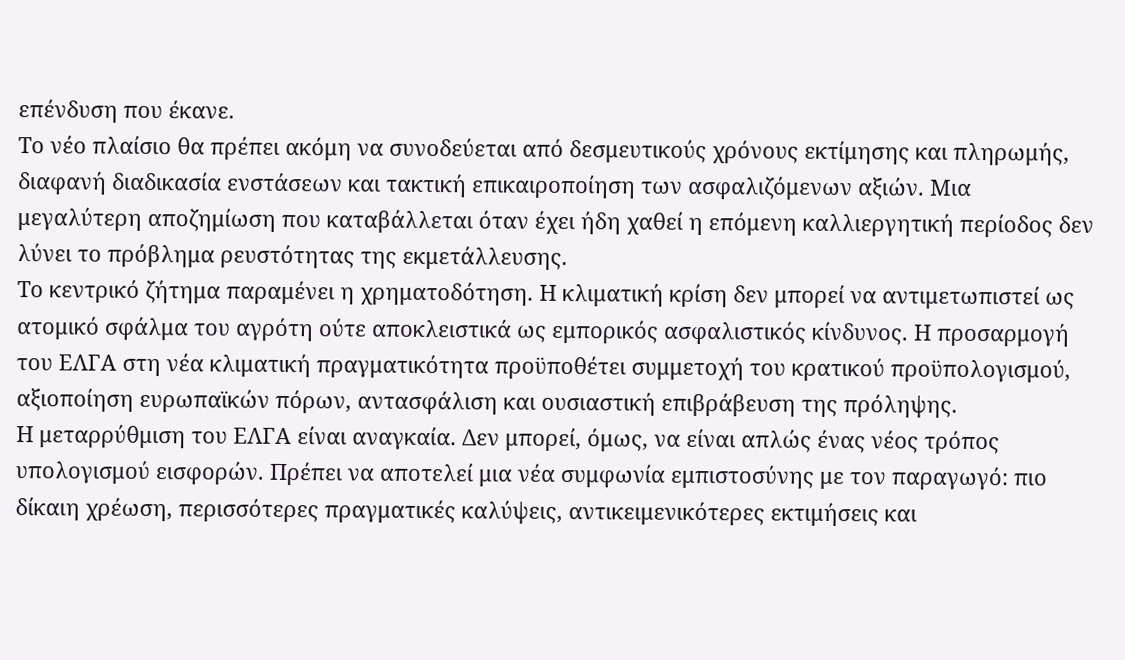επένδυση που έκανε.
Το νέο πλαίσιο θα πρέπει ακόμη να συνοδεύεται από δεσμευτικούς χρόνους εκτίμησης και πληρωμής, διαφανή διαδικασία ενστάσεων και τακτική επικαιροποίηση των ασφαλιζόμενων αξιών. Μια μεγαλύτερη αποζημίωση που καταβάλλεται όταν έχει ήδη χαθεί η επόμενη καλλιεργητική περίοδος δεν λύνει το πρόβλημα ρευστότητας της εκμετάλλευσης.
Το κεντρικό ζήτημα παραμένει η χρηματοδότηση. Η κλιματική κρίση δεν μπορεί να αντιμετωπιστεί ως ατομικό σφάλμα του αγρότη ούτε αποκλειστικά ως εμπορικός ασφαλιστικός κίνδυνος. Η προσαρμογή του ΕΛΓΑ στη νέα κλιματική πραγματικότητα προϋποθέτει συμμετοχή του κρατικού προϋπολογισμού, αξιοποίηση ευρωπαϊκών πόρων, αντασφάλιση και ουσιαστική επιβράβευση της πρόληψης.
Η μεταρρύθμιση του ΕΛΓΑ είναι αναγκαία. Δεν μπορεί, όμως, να είναι απλώς ένας νέος τρόπος υπολογισμού εισφορών. Πρέπει να αποτελεί μια νέα συμφωνία εμπιστοσύνης με τον παραγωγό: πιο δίκαιη χρέωση, περισσότερες πραγματικές καλύψεις, αντικειμενικότερες εκτιμήσεις και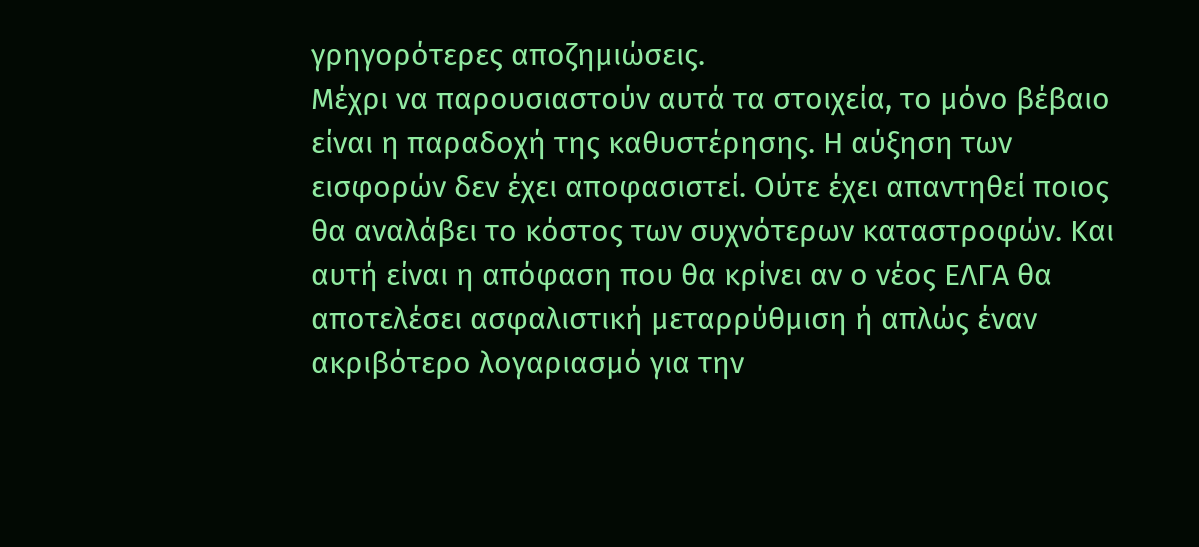γρηγορότερες αποζημιώσεις.
Μέχρι να παρουσιαστούν αυτά τα στοιχεία, το μόνο βέβαιο είναι η παραδοχή της καθυστέρησης. Η αύξηση των εισφορών δεν έχει αποφασιστεί. Ούτε έχει απαντηθεί ποιος θα αναλάβει το κόστος των συχνότερων καταστροφών. Και αυτή είναι η απόφαση που θα κρίνει αν ο νέος ΕΛΓΑ θα αποτελέσει ασφαλιστική μεταρρύθμιση ή απλώς έναν ακριβότερο λογαριασμό για την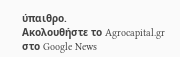ύπαιθρο.
Ακολουθήστε το Agrocapital.gr στο Google News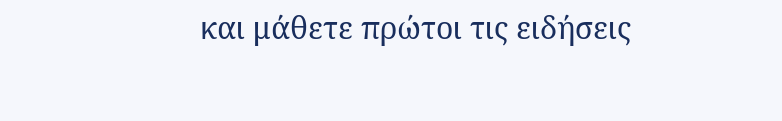και μάθετε πρώτοι τις ειδήσεις